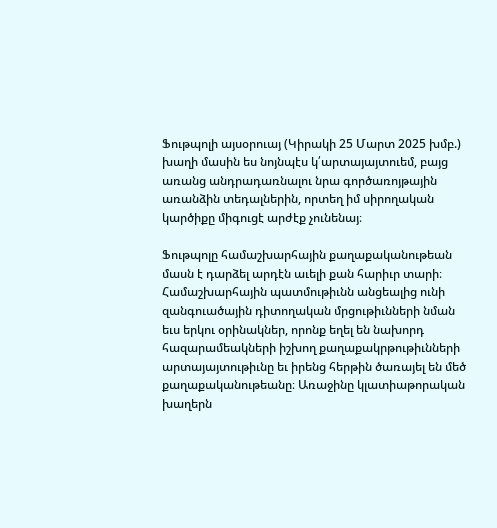Ֆութպոլի այսօրուայ (Կիրակի 25 Մարտ 2025 խմբ.) խաղի մասին ես նոյնպէս կ՛արտայայտուեմ, բայց առանց անդրադառնալու նրա գործառոյթային առանձին տեդալներին, որտեղ իմ սիրողական կարծիքը միգուցէ արժէք չունենայ։

Ֆութպոլը համաշխարհային քաղաքականութեան մասն է դարձել արդէն աւելի քան հարիւր տարի։ Համաշխարհային պատմութիւնն անցեալից ունի զանգուածային դիտողական մրցութիւնների նման եւս երկու օրինակներ, որոնք եղել են նախորդ հազարամեակների իշխող քաղաքակրթութիւնների արտայայտութիւնը եւ իրենց հերթին ծառայել են մեծ քաղաքականութեանը։ Առաջինը կլատիաթորական խաղերն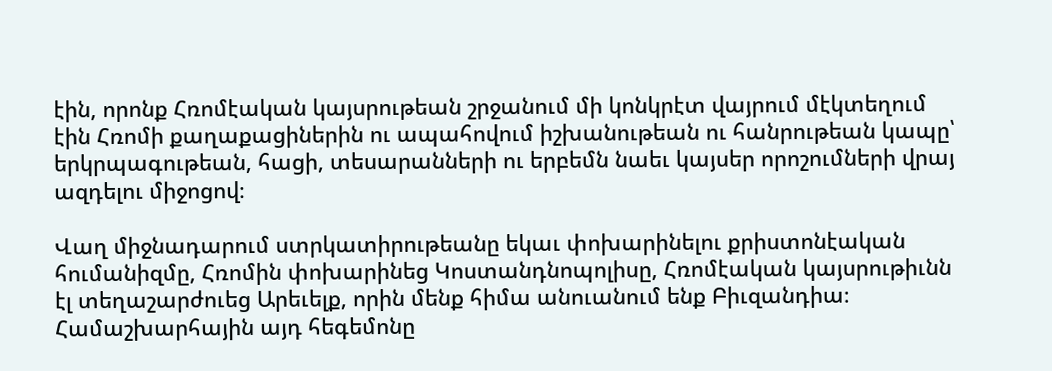էին, որոնք Հռոմէական կայսրութեան շրջանում մի կոնկրէտ վայրում մէկտեղում էին Հռոմի քաղաքացիներին ու ապահովում իշխանութեան ու հանրութեան կապը՝ երկրպագութեան, հացի, տեսարանների ու երբեմն նաեւ կայսեր որոշումների վրայ ազդելու միջոցով։

Վաղ միջնադարում ստրկատիրութեանը եկաւ փոխարինելու քրիստոնէական հումանիզմը, Հռոմին փոխարինեց Կոստանդնոպոլիսը, Հռոմէական կայսրութիւնն էլ տեղաշարժուեց Արեւելք, որին մենք հիմա անուանում ենք Բիւզանդիա։ Համաշխարհային այդ հեգեմոնը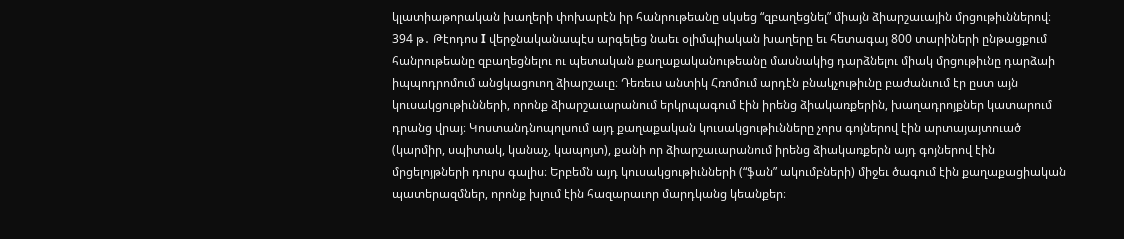կլատիաթորական խաղերի փոխարէն իր հանրութեանը սկսեց “զբաղեցնել” միայն ձիարշաւային մրցութիւններով։ 394 թ․ Թէոդոս I վերջնականապէս արգելեց նաեւ օլիմպիական խաղերը եւ հետագայ 800 տարիների ընթացքում հանրութեանը զբաղեցնելու ու պետական քաղաքականութեանը մասնակից դարձնելու միակ մրցութիւնը դարձաի իպպոդրոմում անցկացուող ձիարշաւը։ Դեռեւս անտիկ Հռոմում արդէն բնակչութիւնը բաժանւում էր ըստ այն կուսակցութիւնների, որոնք ձիարշաւարանում երկրպագում էին իրենց ձիակառքերին, խաղադրոյքներ կատարում դրանց վրայ։ Կոստանդնոպոլսում այդ քաղաքական կուսակցութիւնները չորս գոյներով էին արտայայտուած (կարմիր, սպիտակ, կանաչ, կապոյտ), քանի որ ձիարշաւարանում իրենց ձիակառքերն այդ գոյներով էին մրցելոյթների դուրս գալիս։ Երբեմն այդ կուսակցութիւնների (“ֆան” ակումբների) միջեւ ծագում էին քաղաքացիական պատերազմներ, որոնք խլում էին հազարաւոր մարդկանց կեանքեր։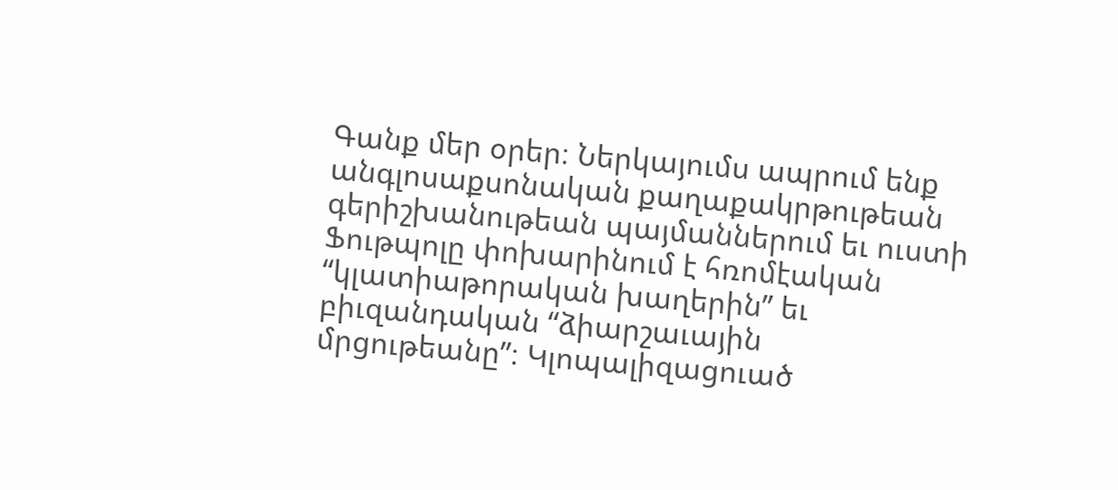Գանք մեր օրեր։ Ներկայումս ապրում ենք անգլոսաքսոնական քաղաքակրթութեան գերիշխանութեան պայմաններում եւ ուստի Ֆութպոլը փոխարինում է հռոմէական “կլատիաթորական խաղերին” եւ բիւզանդական “ձիարշաւային մրցութեանը”։ Կլոպալիզացուած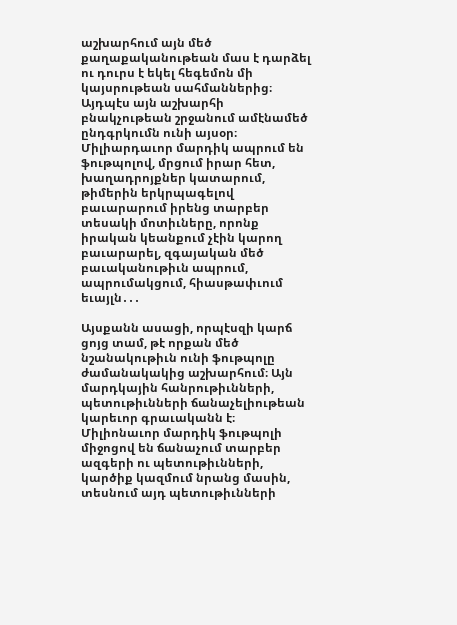աշխարհում այն մեծ քաղաքականութեան մաս է դարձել ու դուրս է եկել հեգեմոն մի կայսրութեան սահմաններից։ Այդպէս այն աշխարհի բնակչութեան շրջանում ամէնամեծ ընդգրկումն ունի այսօր։ Միլիարդաւոր մարդիկ ապրում են ֆութպոլով, մրցում իրար հետ, խաղադրոյքներ կատարում, թիմերին երկրպագելով բաւարարում իրենց տարբեր տեսակի մոտիւները, որոնք իրական կեանքում չէին կարող բաւարարել, զգայական մեծ բաւականութիւն ապրում, ապրումակցում, հիասթափւում եւայլն․․․

Այսքանն ասացի, որպէսզի կարճ ցոյց տամ, թէ որքան մեծ նշանակութիւն ունի ֆութպոլը ժամանակակից աշխարհում։ Այն մարդկային հանրութիւնների, պետութիւնների ճանաչելիութեան կարեւոր գրաւականն է։ Միլիոնաւոր մարդիկ ֆութպոլի միջոցով են ճանաչում տարբեր ազգերի ու պետութիւնների, կարծիք կազմում նրանց մասին, տեսնում այդ պետութիւնների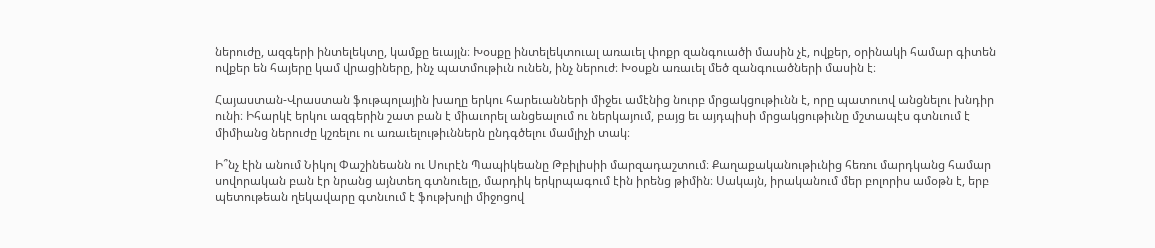ներուժը, ազգերի ինտելեկտը, կամքը եւայլն։ Խօսքը ինտելեկտուալ առաւել փոքր զանգուածի մասին չէ, ովքեր, օրինակի համար գիտեն ովքեր են հայերը կամ վրացիները, ինչ պատմութիւն ունեն, ինչ ներուժ։ Խօսքն առաւել մեծ զանգուածների մասին է։

Հայաստան-Վրաստան ֆութպոլային խաղը երկու հարեւանների միջեւ ամէնից նուրբ մրցակցութիւնն է, որը պատուով անցնելու խնդիր ունի։ Իհարկէ երկու ազգերին շատ բան է միաւորել անցեալում ու ներկայում, բայց եւ այդպիսի մրցակցութիւնը մշտապէս գտնւում է միմիանց ներուժը կշռելու ու առաւելութիւններն ընդգծելու մամլիչի տակ։

Ի՞նչ էին անում Նիկոլ Փաշինեանն ու Սուրէն Պապիկեանը Թբիլիսիի մարզադաշտում։ Քաղաքականութիւնից հեռու մարդկանց համար սովորական բան էր նրանց այնտեղ գտնուելը, մարդիկ երկրպագում էին իրենց թիմին։ Սակայն, իրականում մեր բոլորիս ամօթն է, երբ պետութեան ղեկավարը գտնւում է ֆութխոլի միջոցով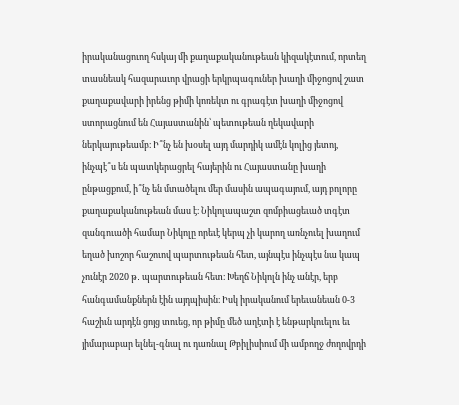իրականացուող հսկայ մի քաղաքականութեան կիզակէտում, որտեղ տասնեակ հազարաւոր վրացի երկրպագուներ խաղի միջոցով շատ քաղաքավարի իրենց թիմի կոռեկտ ու գրագէտ խաղի միջոցով ստորացնում են Հայաստանին՝ պետութեան ղեկավարի ներկայութեամբ։ Ի՞նչ են խօսել այդ մարդիկ ամէն կոլից յետոյ, ինչպէ՞ս են պատկերացրել հայերին ու Հայաստանը խաղի ընթացքում, ի՞նչ են մտածելու մեր մասին ապագայում, այդ բոլորը քաղաքականութեան մաս է։ Նիկոլապաշտ զոմբիացեւած տգէտ զանգուածի համար Նիկոլը որեւէ կերպ չի կարող առնչուել խաղում եղած խոշոր հաշուով պարտութեան հետ, այնպէս ինչպէս նա կապ չունէր 2020 թ․ պարտութեան հետ։ Խեղճ Նիկոլն ինչ անէր, երբ հանգամանքներն էին այդպիսին։ Իսկ իրականում երեւանեան 0-3 հաշիւն արդէն ցոյց տուեց, որ թիմը մեծ աղէտի է ենթարկուելու եւ յիմարաբար ելնել-գնալ ու դառնալ Թբիլիսիում մի ամբողջ ժողովրդի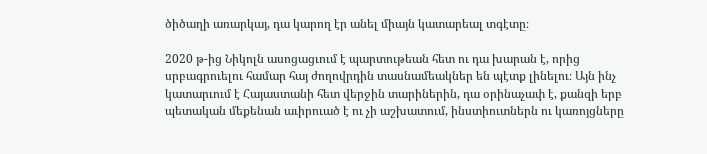ծիծաղի առարկայ, դա կարող էր անել միայն կատարեալ տգէտը։

2020 թ-ից Նիկոլն ասոցացւում է պարտութեան հետ ու դա խարան է, որից սրբագրուելու համար հայ ժողովրդին տասնամեակներ են պէտք լինելու։ Այն ինչ կատարւում է Հայաստանի հետ վերջին տարիներին, դա օրինաչափ է, քանզի երբ պետական մեքենան աւիրուած է ու չի աշխատում, ինստիուտներն ու կառոյցները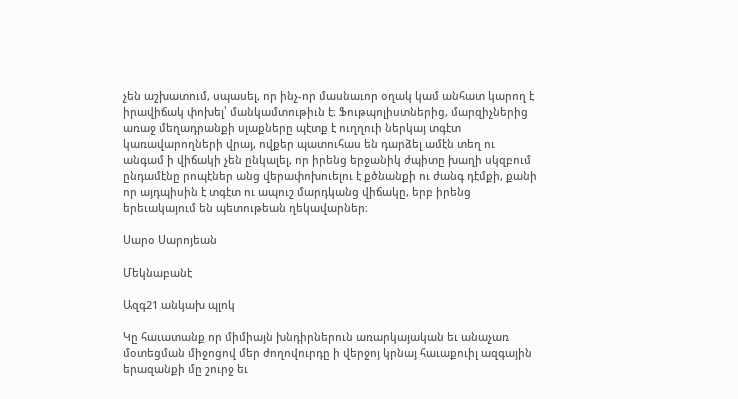չեն աշխատում, սպասել, որ ինչ-որ մասնաւոր օղակ կամ անհատ կարող է իրավիճակ փոխել՝ մանկամտութիւն է։ Ֆութպոլիստներից, մարզիչներից առաջ մեղադրանքի սլաքները պէտք է ուղղուի ներկայ տգէտ կառավարողների վրայ, ովքեր պատուհաս են դարձել ամէն տեղ ու անգամ ի վիճակի չեն ընկալել, որ իրենց երջանիկ ժպիտը խաղի սկզբում ընդամէնը րոպէներ անց վերափոխուելու է քծնանքի ու ժանգ դէմքի, քանի որ այդպիսին է տգէտ ու ապուշ մարդկանց վիճակը, երբ իրենց երեւակայում են պետութեան ղեկավարներ։

Սարօ Սարոյեան

Մեկնաբանէ

Ազգ21 անկախ պլոկ

Կը հաւատանք որ միմիայն խնդիրներուն առարկայական եւ անաչառ մօտեցման միջոցով մեր ժողովուրդը ի վերջոյ կրնայ հաւաքուիլ ազգային երազանքի մը շուրջ եւ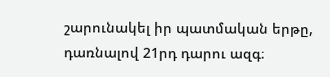շարունակել իր պատմական երթը, դառնալով 21րդ դարու ազգ։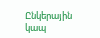Ընկերային կապ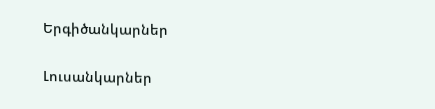Երգիծանկարներ

Լուսանկարներ